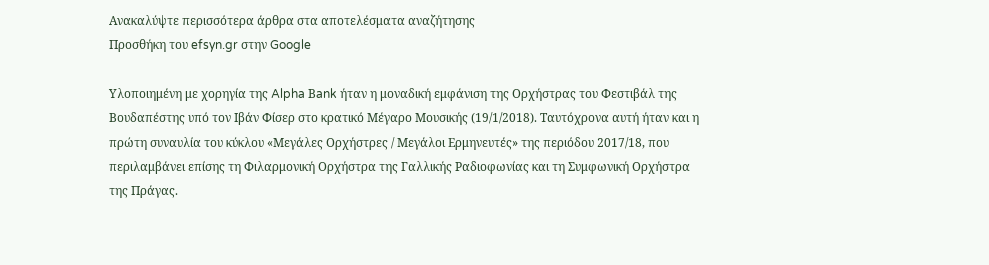Ανακαλύψτε περισσότερα άρθρα στα αποτελέσματα αναζήτησης
Προσθήκη του efsyn.gr στην Google

Υλοποιημένη με χορηγία της Alpha Βank ήταν η μοναδική εμφάνιση της Ορχήστρας του Φεστιβάλ της Βουδαπέστης υπό τον Ιβάν Φίσερ στο κρατικό Μέγαρο Μουσικής (19/1/2018). Ταυτόχρονα αυτή ήταν και η πρώτη συναυλία του κύκλου «Μεγάλες Ορχήστρες / Μεγάλοι Ερμηνευτές» της περιόδου 2017/18, που περιλαμβάνει επίσης τη Φιλαρμονική Ορχήστρα της Γαλλικής Ραδιοφωνίας και τη Συμφωνική Ορχήστρα της Πράγας.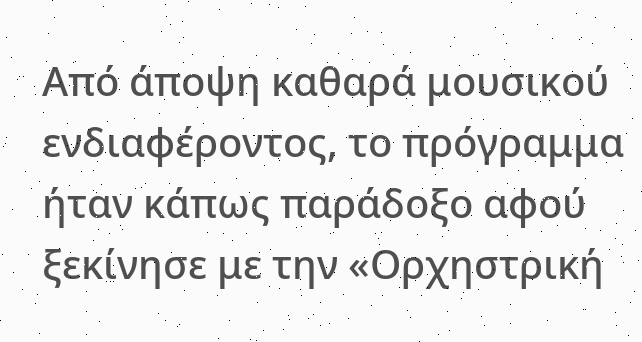Από άποψη καθαρά μουσικού ενδιαφέροντος, το πρόγραμμα ήταν κάπως παράδοξο αφού ξεκίνησε με την «Ορχηστρική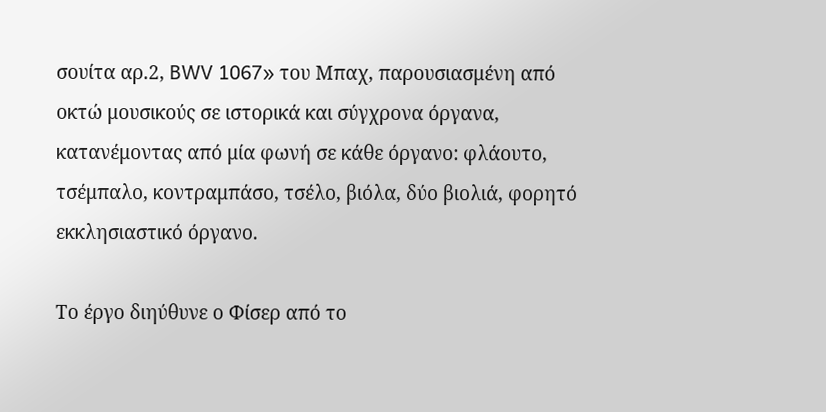σουίτα αρ.2, BWV 1067» του Μπαχ, παρουσιασμένη από οκτώ μουσικούς σε ιστορικά και σύγχρονα όργανα, κατανέμοντας από μία φωνή σε κάθε όργανο: φλάουτο, τσέμπαλο, κοντραμπάσο, τσέλο, βιόλα, δύο βιολιά, φορητό εκκλησιαστικό όργανο.

Το έργο διηύθυνε ο Φίσερ από το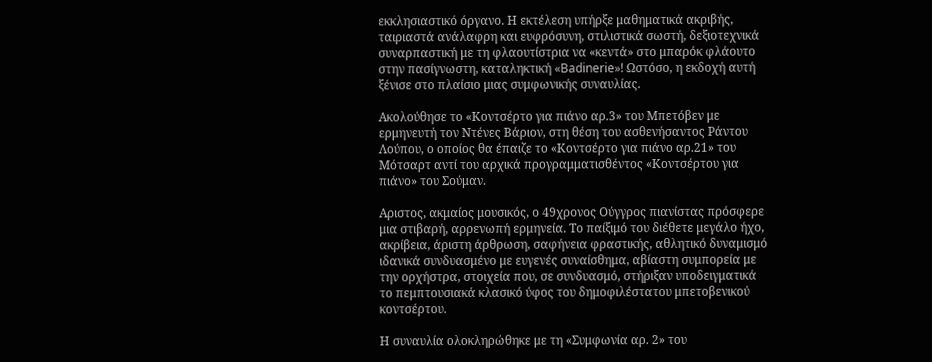εκκλησιαστικό όργανο. Η εκτέλεση υπήρξε μαθηματικά ακριβής, ταιριαστά ανάλαφρη και ευφρόσυνη, στιλιστικά σωστή, δεξιοτεχνικά συναρπαστική με τη φλαουτίστρια να «κεντά» στο μπαρόκ φλάουτο στην πασίγνωστη, καταληκτική «Badinerie»! Ωστόσο, η εκδοχή αυτή ξένισε στο πλαίσιο μιας συμφωνικής συναυλίας.

Ακολούθησε το «Κοντσέρτο για πιάνο αρ.3» του Μπετόβεν με ερμηνευτή τον Ντένες Βάριον, στη θέση του ασθενήσαντος Ράντου Λούπου, ο οποίος θα έπαιζε το «Κοντσέρτο για πιάνο αρ.21» του Μότσαρτ αντί του αρχικά προγραμματισθέντος «Κοντσέρτου για πιάνο» του Σούμαν.

Αριστος, ακμαίος μουσικός, ο 49χρονος Ούγγρος πιανίστας πρόσφερε μια στιβαρή, αρρενωπή ερμηνεία. Το παίξιμό του διέθετε μεγάλο ήχο, ακρίβεια, άριστη άρθρωση, σαφήνεια φραστικής, αθλητικό δυναμισμό ιδανικά συνδυασμένο με ευγενές συναίσθημα, αβίαστη συμπορεία με την ορχήστρα, στοιχεία που, σε συνδυασμό, στήριξαν υποδειγματικά το πεμπτουσιακά κλασικό ύφος του δημοφιλέστατου μπετοβενικού κοντσέρτου.

Η συναυλία ολοκληρώθηκε με τη «Συμφωνία αρ. 2» του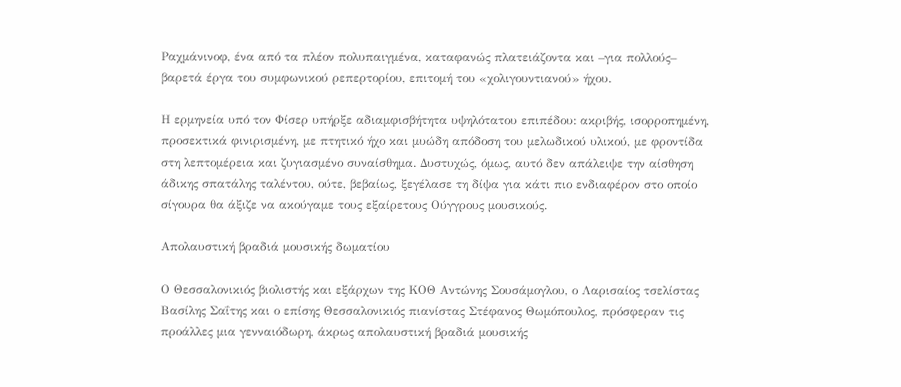Ραχμάνινοφ, ένα από τα πλέον πολυπαιγμένα, καταφανώς πλατειάζοντα και –για πολλούς– βαρετά έργα του συμφωνικού ρεπερτορίου, επιτομή του «χολιγουντιανού» ήχου.

Η ερμηνεία υπό τον Φίσερ υπήρξε αδιαμφισβήτητα υψηλότατου επιπέδου: ακριβής, ισορροπημένη, προσεκτικά φινιρισμένη, με πτητικό ήχο και μυώδη απόδοση του μελωδικού υλικού, με φροντίδα στη λεπτομέρεια και ζυγιασμένο συναίσθημα. Δυστυχώς, όμως, αυτό δεν απάλειψε την αίσθηση άδικης σπατάλης ταλέντου, ούτε, βεβαίως, ξεγέλασε τη δίψα για κάτι πιο ενδιαφέρον στο οποίο σίγουρα θα άξιζε να ακούγαμε τους εξαίρετους Ούγγρους μουσικούς.

Απολαυστική βραδιά μουσικής δωματίου

Ο Θεσσαλονικιός βιολιστής και εξάρχων της ΚΟΘ Αντώνης Σουσάμογλου, ο Λαρισαίος τσελίστας Βασίλης Σαΐτης και ο επίσης Θεσσαλονικιός πιανίστας Στέφανος Θωμόπουλος, πρόσφεραν τις προάλλες μια γενναιόδωρη, άκρως απολαυστική βραδιά μουσικής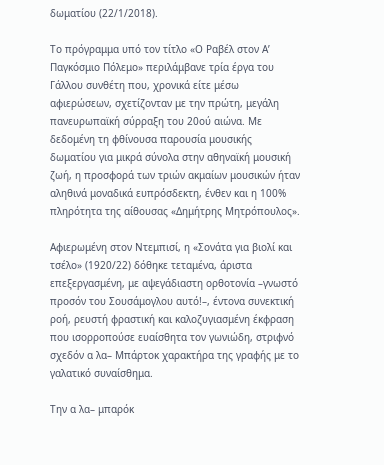δωματίου (22/1/2018).

Το πρόγραμμα υπό τον τίτλο «Ο Ραβέλ στον Α’ Παγκόσμιο Πόλεμο» περιλάμβανε τρία έργα του Γάλλου συνθέτη που, χρονικά είτε μέσω αφιερώσεων, σχετίζονταν με την πρώτη, μεγάλη πανευρωπαϊκή σύρραξη του 20ού αιώνα. Με δεδομένη τη φθίνουσα παρουσία μουσικής δωματίου για μικρά σύνολα στην αθηναϊκή μουσική ζωή, η προσφορά των τριών ακμαίων μουσικών ήταν αληθινά μοναδικά ευπρόσδεκτη, ένθεν και η 100% πληρότητα της αίθουσας «Δημήτρης Μητρόπουλος».

Αφιερωμένη στον Ντεμπισί, η «Σονάτα για βιολί και τσέλο» (1920/22) δόθηκε τεταμένα, άριστα επεξεργασμένη, με αψεγάδιαστη ορθοτονία –γνωστό προσόν του Σουσάμογλου αυτό!–, έντονα συνεκτική ροή, ρευστή φραστική και καλοζυγιασμένη έκφραση που ισορροπούσε ευαίσθητα τον γωνιώδη, στριφνό σχεδόν α λα– Μπάρτοκ χαρακτήρα της γραφής με το γαλατικό συναίσθημα.

Την α λα– μπαρόκ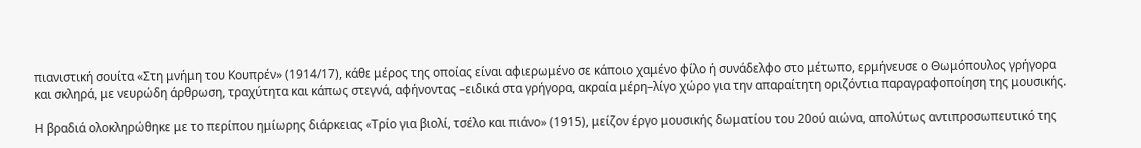πιανιστική σουίτα «Στη μνήμη του Κουπρέν» (1914/17), κάθε μέρος της οποίας είναι αφιερωμένο σε κάποιο χαμένο φίλο ή συνάδελφο στο μέτωπο, ερμήνευσε ο Θωμόπουλος γρήγορα και σκληρά, με νευρώδη άρθρωση, τραχύτητα και κάπως στεγνά, αφήνοντας –ειδικά στα γρήγορα, ακραία μέρη–λίγο χώρο για την απαραίτητη οριζόντια παραγραφοποίηση της μουσικής.

Η βραδιά ολοκληρώθηκε με το περίπου ημίωρης διάρκειας «Τρίο για βιολί, τσέλο και πιάνο» (1915), μείζον έργο μουσικής δωματίου του 20ού αιώνα, απολύτως αντιπροσωπευτικό της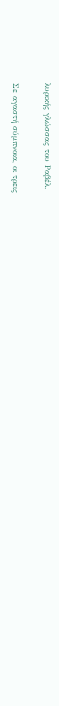λυρικής γλώσσας του Ραβέλ.

Σε αγαστή σύμπνοια, οι τρεις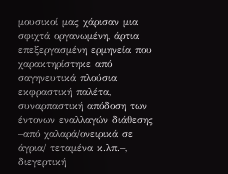μουσικοί μας χάρισαν μια σφιχτά οργανωμένη, άρτια επεξεργασμένη ερμηνεία που χαρακτηρίστηκε από σαγηνευτικά πλούσια εκφραστική παλέτα, συναρπαστική απόδοση των έντονων εναλλαγών διάθεσης –από χαλαρά/ονειρικά σε άγρια/ τεταμένα κ.λπ.–, διεγερτική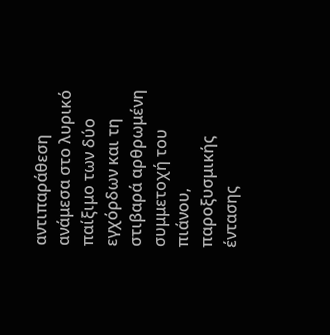αντιπαράθεση ανάμεσα στο λυρικό παίξιμο των δύο εγχόρδων και τη στιβαρά αρθρωμένη συμμετοχή του πιάνου, παροξυσμικής έντασης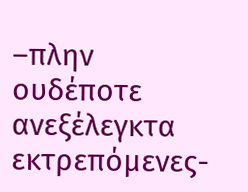–πλην ουδέποτε ανεξέλεγκτα εκτρεπόμενες-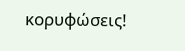κορυφώσεις!